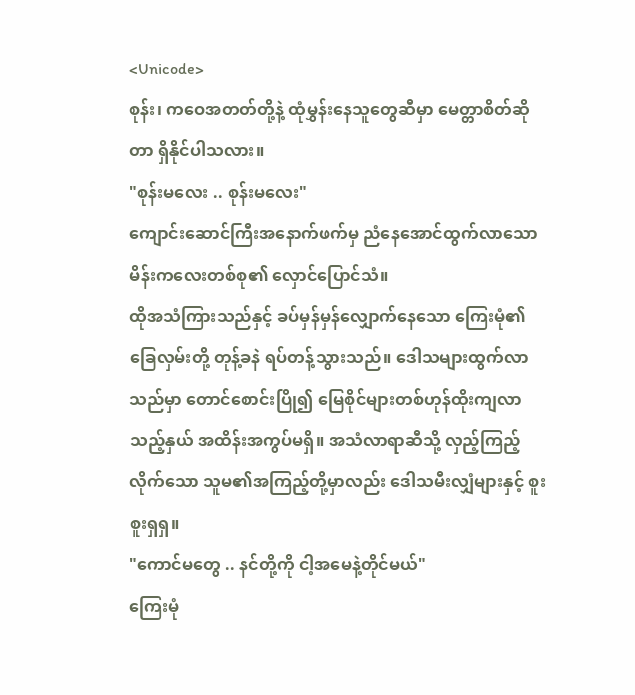<Unicode>
စုန်း၊ ကဝေအတတ်တို့နဲ့ ထုံမွှန်းနေသူတွေဆီမှာ မေတ္တာစိတ်ဆိုတာ ရှိနိုင်ပါသလား။
"စုန်းမလေး .. စုန်းမလေး"
ကျောင်းဆောင်ကြီးအနောက်ဖက်မှ ညံနေအောင်ထွက်လာသော မိန်းကလေးတစ်စု၏ လှောင်ပြောင်သံ။
ထိုအသံကြားသည်နှင့် ခပ်မှန်မှန်လျှောက်နေသော ကြေးမုံ၏ခြေလှမ်းတို့ တုန့်ခနဲ ရပ်တန့်သွားသည်။ ဒေါသများထွက်လာသည်မှာ တောင်စောင်းပြို၍ မြေစိုင်များတစ်ဟုန်ထိုးကျလာသည့်နှယ် အထိန်းအကွပ်မရှိ။ အသံလာရာဆီသို့ လှည့်ကြည့်လိုက်သော သူမ၏အကြည့်တို့မှာလည်း ဒေါသမီးလျှံများနှင့် စူးစူးရှရှ။
"ကောင်မတွေ .. နင်တို့ကို ငါ့အမေနဲ့တိုင်မယ်"
ကြေးမုံ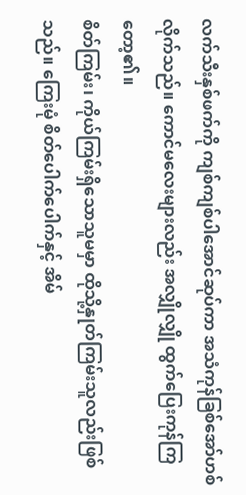လက်သီးနှစ်ဖက်ကို ကျစ်ကျစ်ပါအောင်ဆုပ်ကာ အသံကုန်ခြစ်အော်ဟစ်လိုက်သည်။ ကောင်မလေးများလည်း အလျှိုလျှို ထွက်ပြေးကုန်ကြတော့၏။
စိတ်ကြမ်း၊ ကိုယ်ကြမ်းရှိသောသူမမှာ ထိုသို့နှုတ်ကြမ်းသူလည်းဖြစ်သည်။ ကြေးမုံ စိတ်ပေါက်ပေါက်နှင့် အိမ်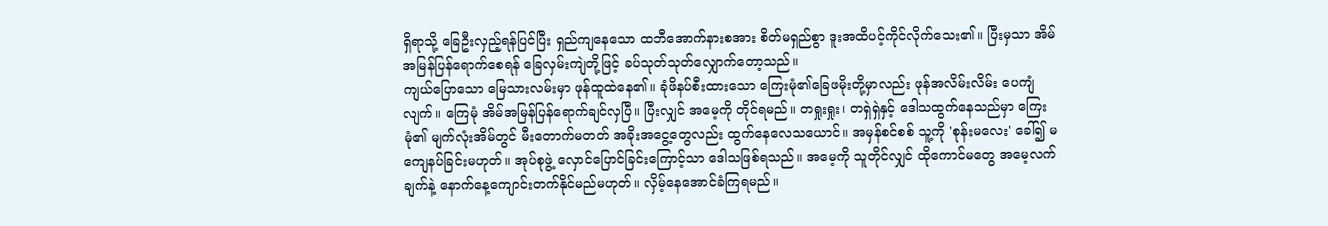ရှိရာသို့ ခြေဦးလှည့်ရန်ပြင်ပြီး ရှည်ကျနေသော ထဘီအောက်နားစအား စိတ်မရှည်စွာ ဒူးအထိပင့်ကိုင်လိုက်သေး၏။ ပြီးမှသာ အိမ်အမြန်ပြန်ရောက်စေရန် ခြေလှမ်းကျဲတို့ဖြင့် ခပ်သုတ်သုတ်လျှောက်တော့သည်။
ကျယ်ပြောသော မြေသားလမ်းမှာ ဖုန်ထူထဲနေ၏။ ခုံဖိနပ်စီးထားသော ကြေးမုံ၏ခြေဖမိုးတို့မှာလည်း ဖုန်အလိမ်းလိမ်း ပေကျံလျက်။ ကြေမုံ အိမ်အမြန်ပြန်ရောက်ချင်လှပြီ။ ပြီးလျှင် အမေ့ကို တိုင်ရမည်။ တရှုးရှုး၊ တရှဲရှဲနှင့် ဒေါသထွက်နေသည်မှာ ကြေးမုံ၏ မျက်လုံးအိမ်တွင် မီးတောက်မတတ် အခိုးအငွေ့တွေလည်း ထွက်နေလေသယောင်။ အမှန်စင်စစ် သူ့ကို 'စုန်းမလေး' ခေါ်၍ မကျေနပ်ခြင်းမဟုတ်။ အုပ်စုဖွဲ့ လှောင်ပြောင်ခြင်းကြောင့်သာ ဒေါသဖြစ်ရသည်။ အမေ့ကို သူတိုင်လျှင် ထိုကောင်မတွေ အမေ့လက်ချက်နဲ့ နောက်နေ့ကျောင်းတက်နိုင်မည်မဟုတ်။ လှိမ့်နေအောင်ခံကြရမည်။